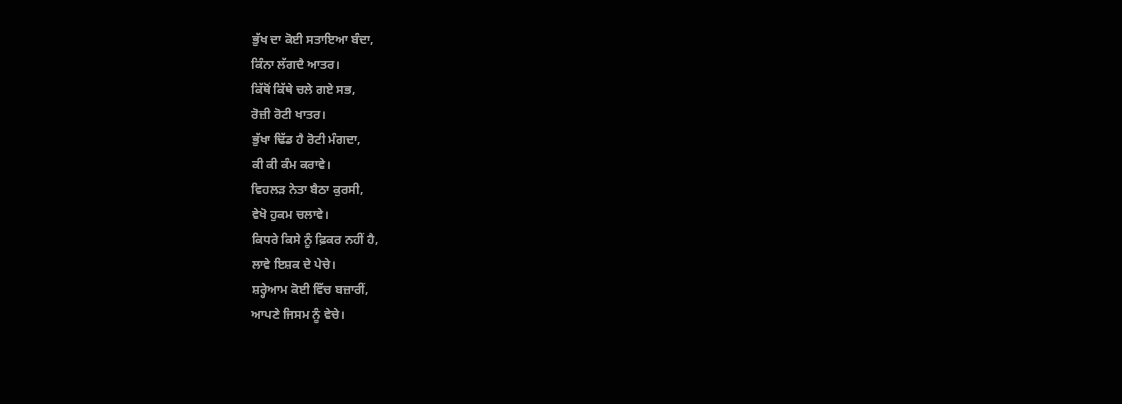ਭੁੱਖ ਦਾ ਕੋਈ ਸਤਾਇਆ ਬੰਦਾ,
ਕਿੰਨਾ ਲੱਗਦੈ ਆਤਰ।
ਕਿੱਥੋਂ ਕਿੱਥੇ ਚਲੇ ਗਏ ਸਭ,
ਰੋਜ਼ੀ ਰੋਟੀ ਖਾਤਰ।
ਭੁੱਖਾ ਢਿੱਡ ਹੈ ਰੋਟੀ ਮੰਗਦਾ,
ਕੀ ਕੀ ਕੰਮ ਕਰਾਵੇ।
ਵਿਹਲੜ ਨੇਤਾ ਬੈਠਾ ਕੁਰਸੀ,
ਵੇਖੋ ਹੁਕਮ ਚਲਾਵੇ।
ਕਿਧਰੇ ਕਿਸੇ ਨੂੰ ਫ਼ਿਕਰ ਨਹੀਂ ਹੈ,
ਲਾਵੇ ਇਸ਼ਕ ਦੇ ਪੇਚੇ।
ਸ਼ਰ੍ਹੇਆਮ ਕੋਈ ਵਿੱਚ ਬਜ਼ਾਰੀਂ,
ਆਪਣੇ ਜਿਸਮ ਨੂੰ ਵੇਚੇ।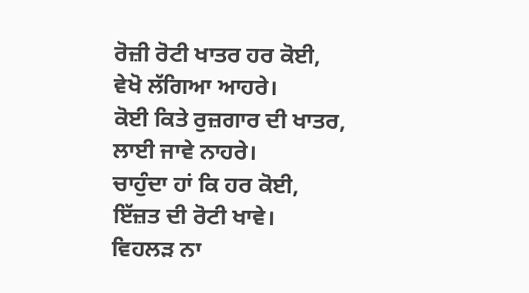ਰੋਜ਼ੀ ਰੋਟੀ ਖਾਤਰ ਹਰ ਕੋਈ,
ਵੇਖੋ ਲੱਗਿਆ ਆਹਰੇ।
ਕੋਈ ਕਿਤੇ ਰੁਜ਼ਗਾਰ ਦੀ ਖਾਤਰ,
ਲਾਈ ਜਾਵੇ ਨਾਹਰੇ।
ਚਾਹੁੰਦਾ ਹਾਂ ਕਿ ਹਰ ਕੋਈ,
ਇੱਜ਼ਤ ਦੀ ਰੋਟੀ ਖਾਵੇ।
ਵਿਹਲੜ ਨਾ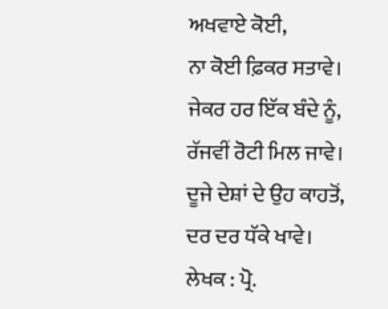ਅਖਵਾਏ ਕੋਈ,
ਨਾ ਕੋਈ ਫ਼ਿਕਰ ਸਤਾਵੇ।
ਜੇਕਰ ਹਰ ਇੱਕ ਬੰਦੇ ਨੂੰ,
ਰੱਜਵੀਂ ਰੋਟੀ ਮਿਲ ਜਾਵੇ।
ਦੂਜੇ ਦੇਸ਼ਾਂ ਦੇ ਉਹ ਕਾਹਤੋਂ,
ਦਰ ਦਰ ਧੱਕੇ ਖਾਵੇ।
ਲੇਖਕ : ਪ੍ਰੋ.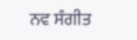ਨਵ ਸੰਗੀਤ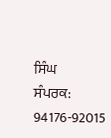ਸਿੰਘ
ਸੰਪਰਕ: 94176-92015